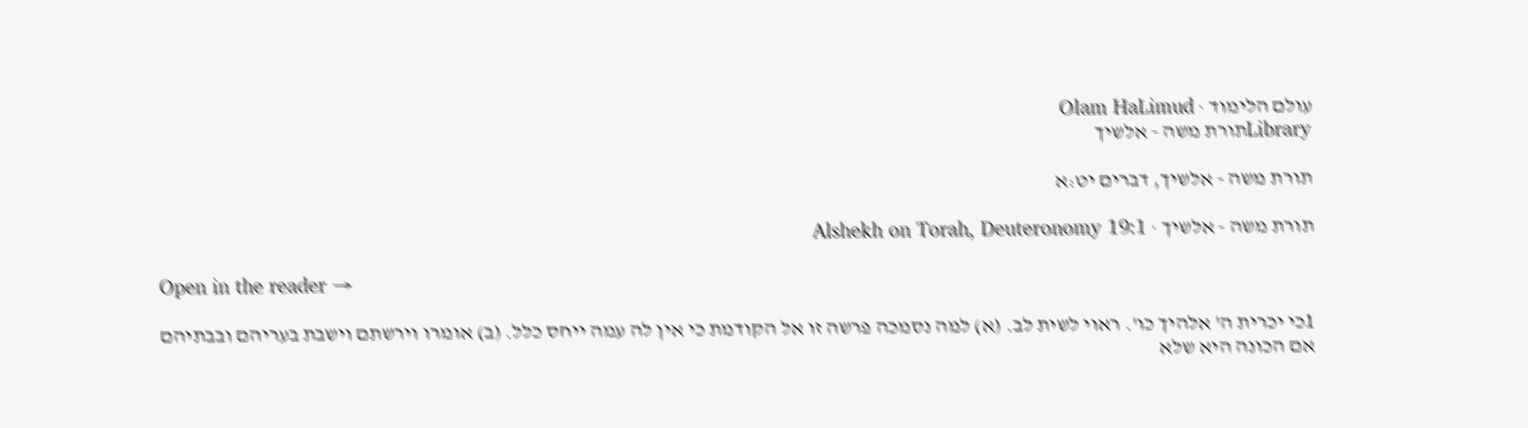עולם הלימוד · Olam HaLimud
Libraryתורת משה - אלשיך

תורת משה - אלשיך, דברים יט:א

תורת משה - אלשיך · Alshekh on Torah, Deuteronomy 19:1

Open in the reader →

1כי יכרית ה' אלהיך כו'. ראוי לשית לב. (א) למה נסמכה פרשה זו אל הקודמת כי אין לה עמה ייחס כלל. (ב) אומרו וירשתם וישבת בעריהם ובבתיהם אם הכונה היא שלא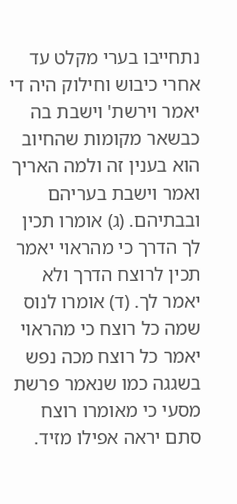נתחייבו בערי מקלט עד אחרי כיבוש וחילוק היה די יאמר וירשת' וישבת בה כבשאר מקומות שהחיוב הוא בענין זה ולמה האריך ואמר וישבת בעריהם ובבתיהם. (ג) אומרו תכין לך הדרך כי מהראוי יאמר תכין לרוצח הדרך ולא יאמר לך. (ד) אומרו לנוס שמה כל רוצח כי מהראוי יאמר כל רוצח מכה נפש בשגגה כמו שנאמר פרשת מסעי כי מאומרו רוצח סתם יראה אפילו מזיד.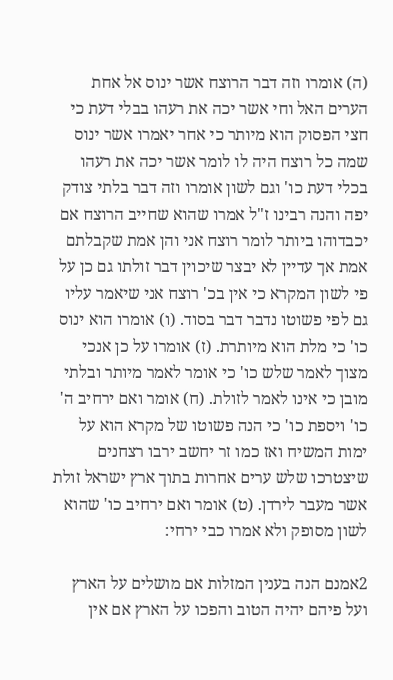(ה) אומרו וזה דבר הרוצח אשר ינוס אל אחת הערים האל וחי אשר יכה את רעהו בבלי דעת כי חצי הפסוק הוא מיותר כי אחר יאמרו אשר ינוס שמה כל רוצח היה לו לומר אשר יכה את רעהו בכלי דעת כו' וגם לשון אומרו וזה דבר בלתי צודק יפה והנה רבינו ז"ל אמרו שהוא שחייב הרוצח אם יכבדוהו ביותר לומר רוצח אני והן אמת שקבלתם אמת אך עדיין לא יבצר שיכוין דבר זולתו גם כן על פי לשון המקרא כי אין בכ' רוצח אני שיאמר עליו גם לפי פשוטו נדבר דבר בסוד. (ו) אומרו הוא ינוס כו' כי מלת הוא מיותרת. (ז) אומרו על כן אנכי מצוך לאמר שלש כו' כי אומר לאמר מיותר ובלתי מובן כי אינו לאמר לזולת. (ח) אומר ואם ירחיב ה' כו' ויספת כו' כי הנה פשוטו של מקרא הוא על ימות המשיח ואז כמו זר יחשב ירבו רצחנים שיצטרכו שלש ערים אחרות בתוך ארץ ישראל זולת אשר מעבר לירדן. (ט) אומר ואם ירחיב כו' שהוא לשון מסופק ולא אמרו כבי ירחי:

2אמנם הנה בענין המזלות אם מושלים על הארץ ועל פיהם יהיה הטוב והפכו על הארץ אם אין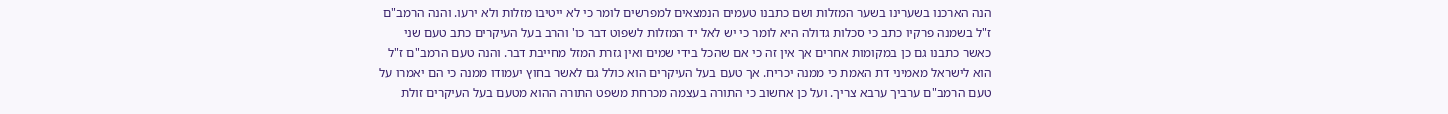הנה הארכנו בשערינו בשער המזלות ושם כתבנו טעמים הנמצאים למפרשים לומר כי לא ייטיבו מזלות ולא ירעו. והנה הרמב"ם ז"ל בשמנה פרקיו כתב כי סכלות גדולה היא לומר כי יש לאל יד המזלות לשפוט דבר כו' והרב בעל העיקרים כתב טעם שני כאשר כתבנו גם כן במקומות אחרים אך אין זה כי אם שהכל בידי שמים ואין גזרת המזל מחייבת דבר. והנה טעם הרמב"ם ז"ל הוא לישראל מאמיני דת האמת כי ממנה יכריח. אך טעם בעל העיקרים הוא כולל גם לאשר בחוץ יעמודו ממנה כי הם יאמרו על טעם הרמב"ם ערביך ערבא צריך. ועל כן אחשוב כי התורה בעצמה מכרחת משפט התורה ההוא מטעם בעל העיקרים זולת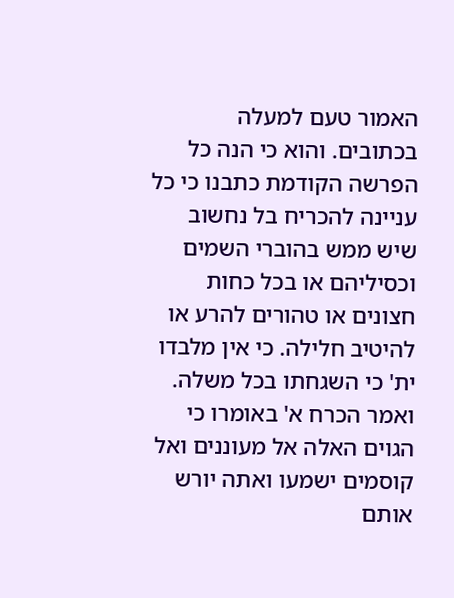האמור טעם למעלה בכתובים. והוא כי הנה כל הפרשה הקודמת כתבנו כי כל עניינה להכריח בל נחשוב שיש ממש בהוברי השמים וכסיליהם או בכל כחות חצונים או טהורים להרע או להיטיב חלילה. כי אין מלבדו ית' כי השגחתו בכל משלה. ואמר הכרח א' באומרו כי הגוים האלה אל מעוננים ואל קוסמים ישמעו ואתה יורש אותם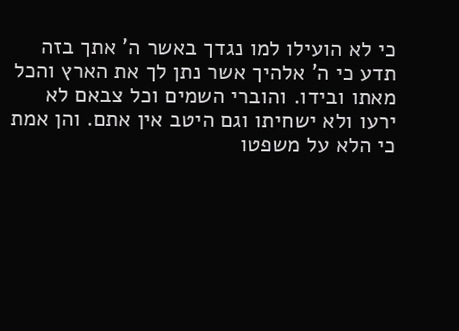כי לא הועילו למו נגדך באשר ה' אתך בזה תדע כי ה' אלהיך אשר נתן לך את הארץ והכל מאתו ובידו. והוברי השמים וכל צבאם לא ירעו ולא ישחיתו וגם היטב אין אתם. והן אמת כי הלא על משפטו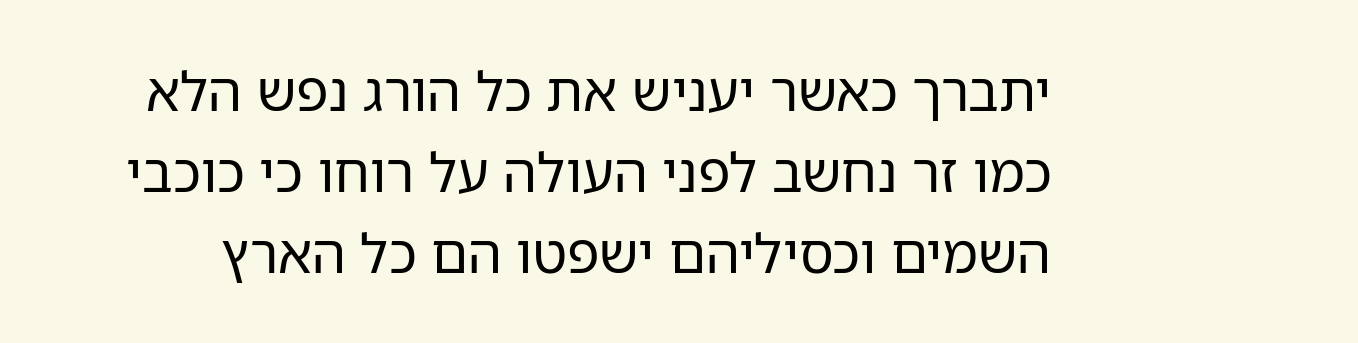יתברך כאשר יעניש את כל הורג נפש הלא כמו זר נחשב לפני העולה על רוחו כי כוכבי השמים וכסיליהם ישפטו הם כל הארץ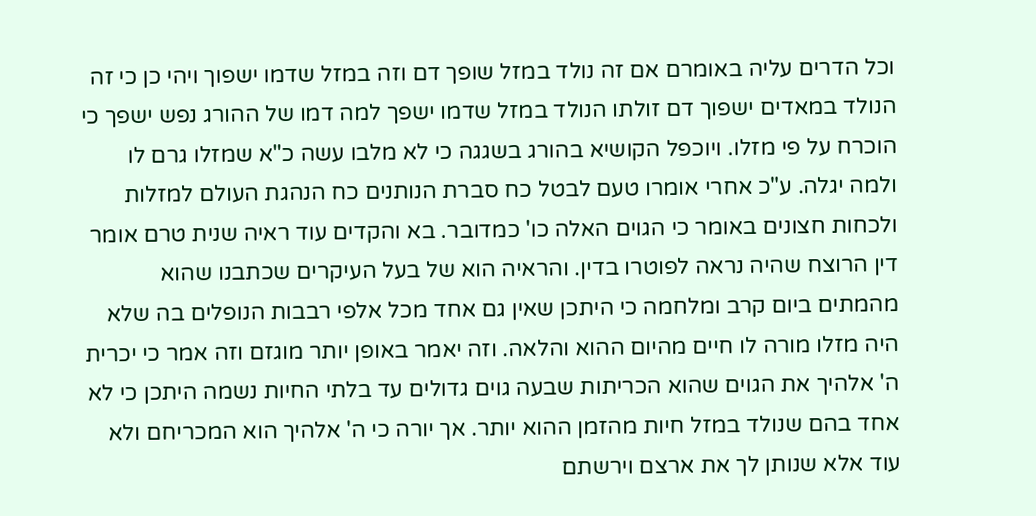וכל הדרים עליה באומרם אם זה נולד במזל שופך דם וזה במזל שדמו ישפוך ויהי כן כי זה הנולד במאדים ישפוך דם זולתו הנולד במזל שדמו ישפך למה דמו של ההורג נפש ישפך כי הוכרח על פי מזלו. ויוכפל הקושיא בהורג בשגגה כי לא מלבו עשה כ"א שמזלו גרם לו ולמה יגלה. ע"כ אחרי אומרו טעם לבטל כח סברת הנותנים כח הנהגת העולם למזלות ולכחות חצונים באומר כי הגוים האלה כו' כמדובר. בא והקדים עוד ראיה שנית טרם אומר דין הרוצח שהיה נראה לפוטרו בדין. והראיה הוא של בעל העיקרים שכתבנו שהוא מהמתים ביום קרב ומלחמה כי היתכן שאין גם אחד מכל אלפי רבבות הנופלים בה שלא היה מזלו מורה לו חיים מהיום ההוא והלאה. וזה יאמר באופן יותר מוגזם וזה אמר כי יכרית ה' אלהיך את הגוים שהוא הכריתות שבעה גוים גדולים עד בלתי החיות נשמה היתכן כי לא אחד בהם שנולד במזל חיות מהזמן ההוא יותר. אך יורה כי ה' אלהיך הוא המכריחם ולא עוד אלא שנותן לך את ארצם וירשתם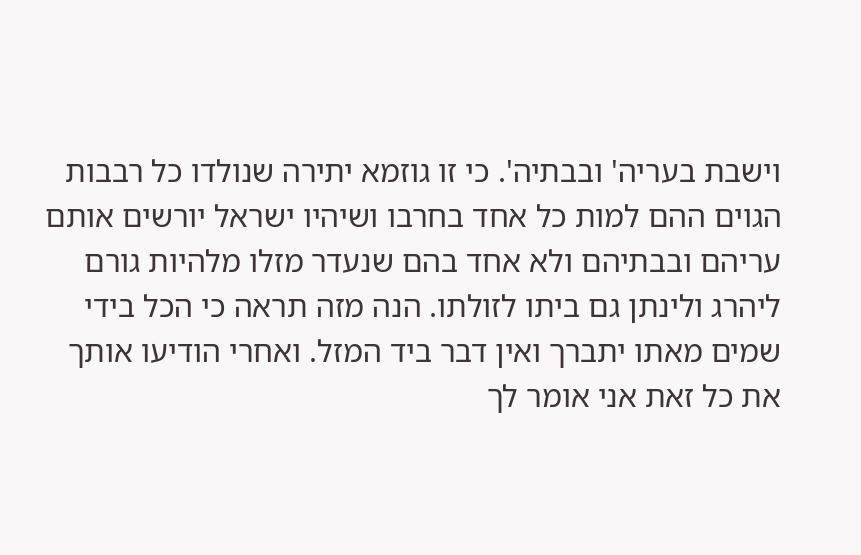וישבת בעריה' ובבתיה'. כי זו גוזמא יתירה שנולדו כל רבבות הגוים ההם למות כל אחד בחרבו ושיהיו ישראל יורשים אותם עריהם ובבתיהם ולא אחד בהם שנעדר מזלו מלהיות גורם ליהרג ולינתן גם ביתו לזולתו. הנה מזה תראה כי הכל בידי שמים מאתו יתברך ואין דבר ביד המזל. ואחרי הודיעו אותך את כל זאת אני אומר לך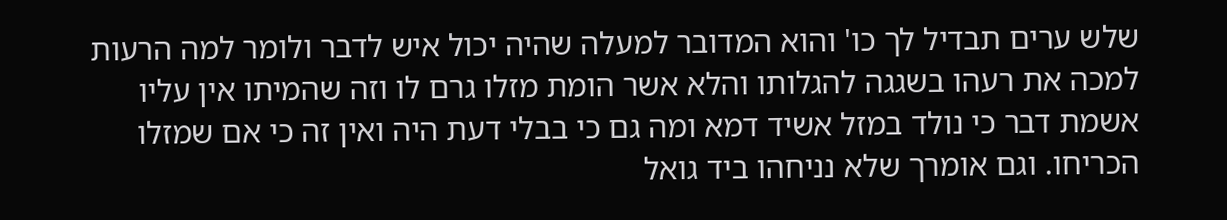שלש ערים תבדיל לך כו' והוא המדובר למעלה שהיה יכול איש לדבר ולומר למה הרעות למכה את רעהו בשגגה להגלותו והלא אשר הומת מזלו גרם לו וזה שהמיתו אין עליו אשמת דבר כי נולד במזל אשיד דמא ומה גם כי בבלי דעת היה ואין זה כי אם שמזלו הכריחו. וגם אומרך שלא נניחהו ביד גואל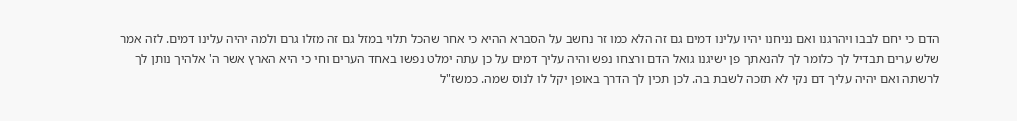הדם כי יחם לבבו ויהרגנו ואם נניחנו יהיו עלינו דמים גם זה הלא כמו זר נחשב על הסברא ההיא כי אחר שהכל תלוי במזל גם זה מזלו גרם ולמה יהיה עלינו דמים. לזה אמר שלש ערים תבדיל לך כלומר לך להנאתך פן ישיגנו גואל הדם ורצחו נפש והיה עליך דמים על כן עתה ימלט נפשו באחד הערים וחי כי היא הארץ אשר ה' אלהיך נותן לך לרשתה ואם יהיה עליך דם נקי לא תזכה לשבת בה. לכן תכין לך הדרך באופן יקל לו לנוס שמה. כמשז"ל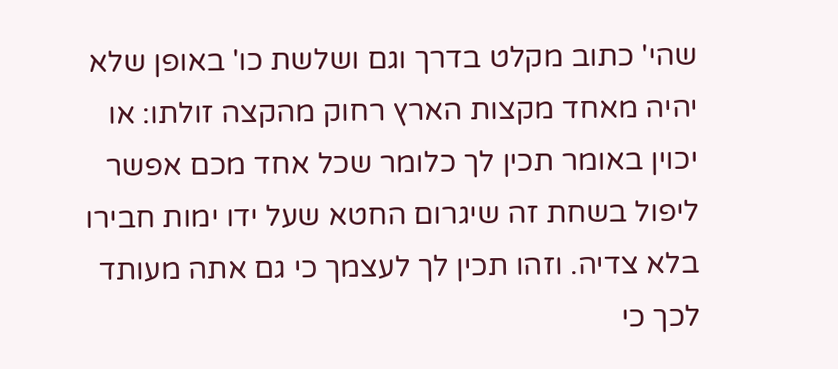שהי' כתוב מקלט בדרך וגם ושלשת כו' באופן שלא יהיה מאחד מקצות הארץ רחוק מהקצה זולתו: או יכוין באומר תכין לך כלומר שכל אחד מכם אפשר ליפול בשחת זה שיגרום החטא שעל ידו ימות חבירו בלא צדיה. וזהו תכין לך לעצמך כי גם אתה מעותד לכך כי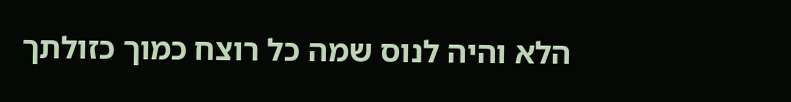הלא והיה לנוס שמה כל רוצח כמוך כזולתך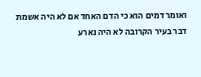ואומר דמים הוא כי הדם האחד אם לא היה אשמת דבר בעיר הקרובה לא היה נארע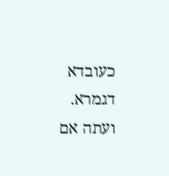כעובדא דגמרא. ועתה אם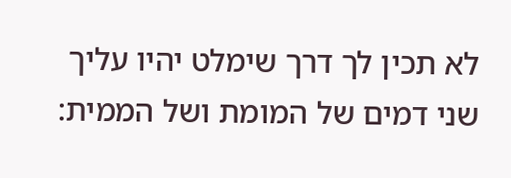לא תכין לך דרך שימלט יהיו עליך שני דמים של המומת ושל הממית: